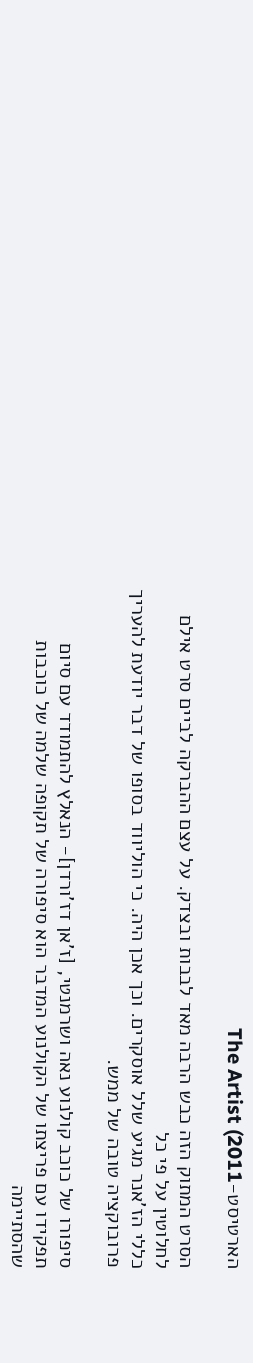הארטיסט-The Artist (2011

הסרט המתוק הזה כבש הרבה מאד לבבות ובצדק. על עצם ההברקה לביים סרט אילם לחלוטין על פי כל
כללי הז'אנר מגיע שלל אוסקרים. וכך אכן היה. כי הוליווד בסופו של דבר יודעת להעריך פרובוקציה טובה של ממש.

סיפורו של כוכב קולנוע נאה ושרמנטי, [ז'אן דז'ורדן]- הנאלץ להתמודד עם סיום תפקידו עם פריצתו של הקולנוע המדבר הוא סיפורה של תקופה שלמה של כוכבות שהסתיימה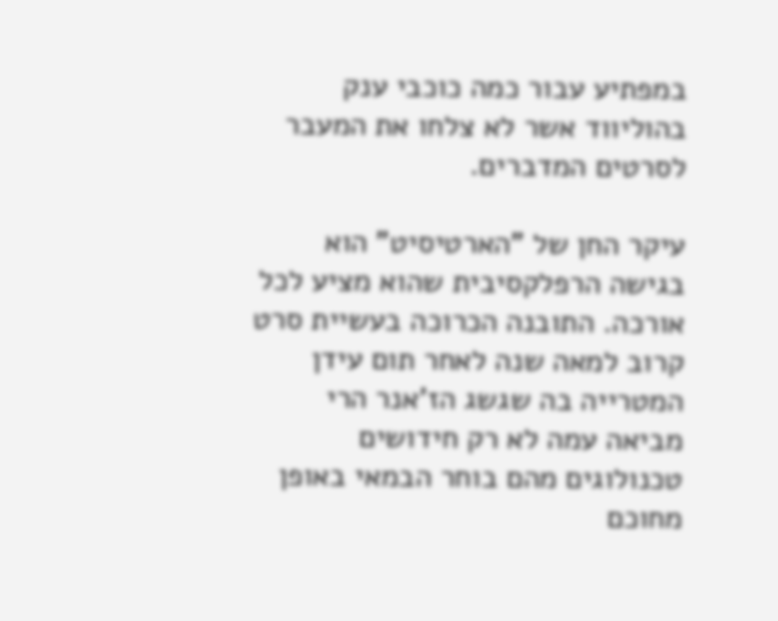במפתיע עבור כמה כוכבי ענק בהוליווד אשר לא צלחו את המעבר לסרטים המדברים.

עיקר החן של "הארטיסיט" הוא בגישה הרפלקסיבית שהוא מציע לכל אורכה. התובנה הכרוכה בעשיית סרט קרוב למאה שנה לאחר תום עידן המטרייה בה שגשג הז'אנר הרי מביאה עמה לא רק חידושים טכנולוגים מהם בוחר הבמאי באופן מחוכם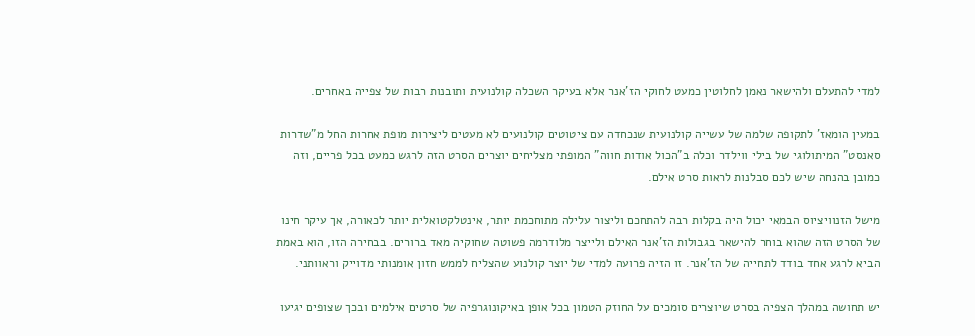למדי להתעלם ולהישאר נאמן לחלוטין כמעט לחוקי הז'אנר אלא בעיקר השכלה קולנועית ותובנות רבות של צפייה באחרים.

במעין הומאז' לתקופה שלמה של עשייה קולנועית שנכחדה עם ציטוטים קולנועים לא מעטים ליצירות מופת אחרות החל מ"שדרות סאנסט" המיתולוגי של בילי ווילדר וכלה ב"הכול אודות חווה" המופתי מצליחים יוצרים הסרט הזה לרגש כמעט בכל פריים, וזה כמובן בהנחה שיש לכם סבלנות לראות סרט אילם.

מישל הזנוויציוס הבמאי יכול היה בקלות רבה להתחכם וליצור עלילה מתוחכמת יותר, אינטלקטואלית יותר לכאורה, אך עיקר חינו של הסרט הזה שהוא בוחר להישאר בגבולות הז'אנר האילם ולייצר מלודרמה פשוטה שחוקיה מאד ברורים. בבחירה הזו, הוא באמת הביא לרגע אחד בודד לתחייה של הז'אנר. זו הזיה פרועה למדי של יוצר קולנוע שהצליח לממש חזון אומנותי מדוייק וראוותני.

יש תחושה במהלך הצפיה בסרט שיוצרים סומכים על החוזק הטמון בכל אופן באיקונוגרפיה של סרטים אילמים ובכך שצופים יגיעו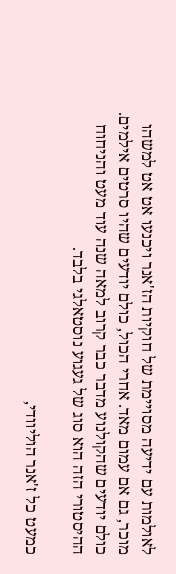לאולמות עם ידיעה מסויימת של חוקיות הז'אנר ויכנעו אט אט למשהו מוכר, גם אם עמום מאד. אחרי הכול, כולם יודעים שהיו סרטים אילמים. כולם יודעים שהקולנוע מדבר כבר קרוב למאה שנה עוד מעט והניחוח ההיסטורי הזה הוא סוג של געגוע נוסטאלגי בלבד.

כמעט כל ז'אנר הוליוודי,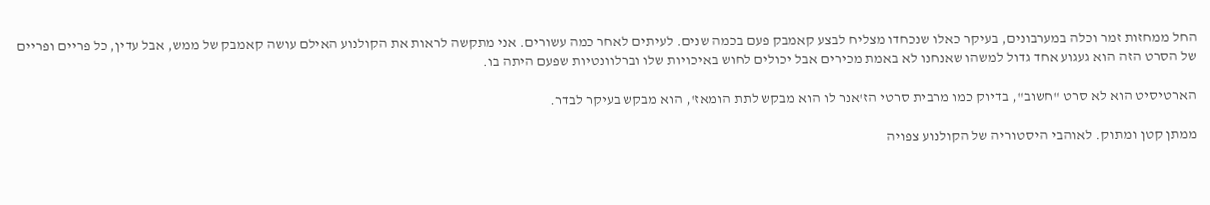החל ממחזות זמר וכלה במערבונים, בעיקר כאלו שנכחדו מצליח לבצע קאמבק פעם בכמה שנים. לעיתים לאחר כמה עשורים. אני מתקשה לראות את הקולנוע האילם עושה קאמבק של ממש, אבל עדין, כל פריים ופריים של הסרט הזה הוא געגוע אחד גדול למשהו שאנחנו לא באמת מכירים אבל יכולים לחוש באיכויות שלו וברלוונטיות שפעם היתה בו.

הארטיסיט הוא לא סרט "חשוב", בדיוק כמו מרבית סרטי הז'אנר לו הוא מבקש לתת הומאז', הוא מבקש בעיקר לבדר.

ממתן קטן ומתוק. לאוהבי היסטוריה של הקולנוע צפויה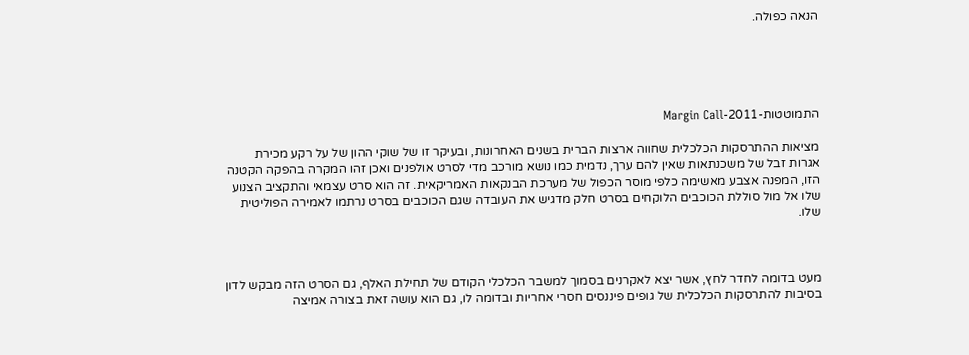הנאה כפולה.





התמוטטות-2011-Margin Call

מציאות ההתרסקות הכלכלית שחווה ארצות הברית בשנים האחרונות, ובעיקר זו של שוקי ההון של על רקע מכירת אגרות זבל של משכנתאות שאין להם ערך, נדמית כמו נושא מורכב מדי לסרט אולפנים ואכן זהו המקרה בהפקה הקטנה הזו, המפנה אצבע מאשימה כלפי מוסר הכפול של מערכת הבנקאות האמריקאית. זה הוא סרט עצמאי והתקציב הצנוע שלו אל מול סוללת הכוכבים הלוקחים בסרט חלק מדגיש את העובדה שגם הכוכבים בסרט נרתמו לאמירה הפוליטית שלו.



מעט בדומה לחדר לחץ, אשר יצא לאקרנים בסמוך למשבר הכלכלי הקודם של תחילת האלף, גם הסרט הזה מבקש לדון בסיבות להתרסקות הכלכלית של גופים פיננסים חסרי אחריות ובדומה לו, גם הוא עושה זאת בצורה אמיצה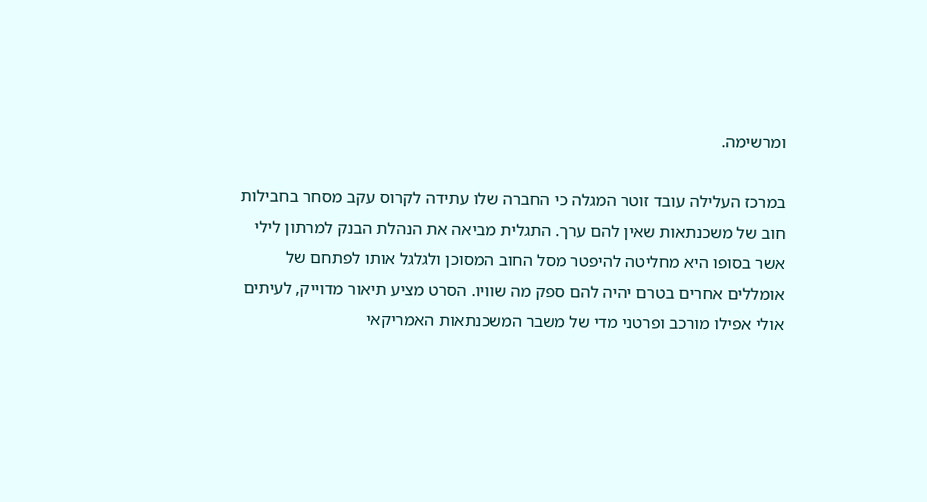ומרשימה.

במרכז העלילה עובד זוטר המגלה כי החברה שלו עתידה לקרוס עקב מסחר בחבילות חוב של משכנתאות שאין להם ערך. התגלית מביאה את הנהלת הבנק למרתון לילי אשר בסופו היא מחליטה להיפטר מסל החוב המסוכן ולגלגל אותו לפתחם של אומללים אחרים בטרם יהיה להם ספק מה שוויו. הסרט מציע תיאור מדוייק, לעיתים אולי אפילו מורכב ופרטני מדי של משבר המשכנתאות האמריקאי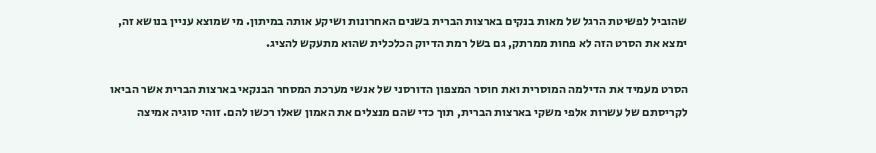שהוביל לפשיטת הרגל של מאות בנקים בארצות הברית בשנים האחרונות ושיקע אותה במיתון. מי שמוצא עניין בנושא זה, ימצא את הסרט הזה לא פחות ממרתק, גם בשל רמת הדיוק הכלכלית שהוא מתעקש להציג.

הסרט מעמיד את הדילמה המוסרית ואת חוסר המצפון הדורסני של אנשי מערכת המסחר הבנקאי בארצות הברית אשר הביאו לקריסתם של עשרות אלפי משקי בארצות הברית, תוך כדי שהם מנצלים את האמון שאלו רכשו להם. זוהי סוגיה אמיצה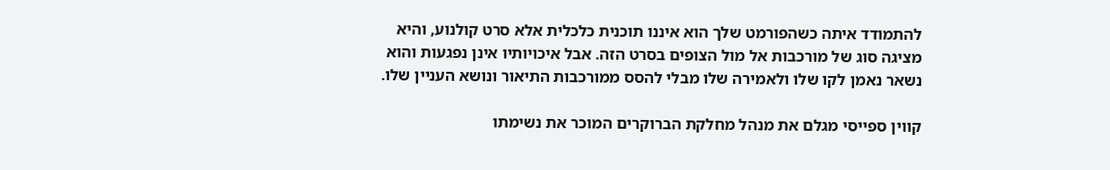להתמודד איתה כשהפורמט שלך הוא איננו תוכנית כלכלית אלא סרט קולנוע, והיא מציגה סוג של מורכבות אל מול הצופים בסרט הזה. אבל איכויותיו אינן נפגעות והוא נשאר נאמן לקו שלו ולאמירה שלו מבלי להסס ממורכבות התיאור ונושא העניין שלו.

קווין ספייסי מגלם את מנהל מחלקת הברוקרים המוכר את נשימתו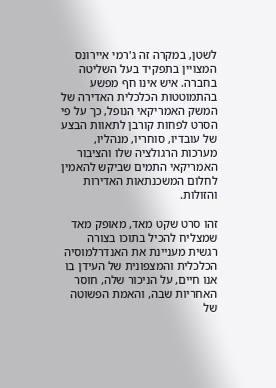לשטן, במקרה זה ג'רמי איירונס המצויין בתפקיד בעל השליטה בחברה. איש אינו חף מפשע בהתמוטטות הכלכלית האדירה של המשק האמריקאי הנופל, כך על פי הסרט לפחות קורבן לתאוות הבצע של עובדיו, סוחריו, מנהליו, מערכות הרגולציה שלו והציבור האמריקאי התמים שביקש להאמין לחלום המשכנתאות האדירות והזולות.

זהו סרט שקט מאד, מאופק מאד שמצליח להכיל בתוכו בצורה רגשית מעניינת את האנדרלמוסיה הכלכלית והמצפונית של העידן בו אנו חיים, על הניכור שלה, חוסר האחריות שבה, והאמת הפשוטה של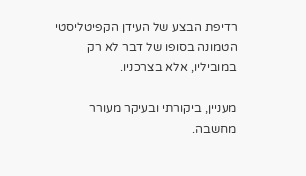רדיפת הבצע של העידן הקפיטליסטי הטמונה בסופו של דבר לא רק במוביליו, אלא בצרכניו.

מעניין, ביקורתי ובעיקר מעורר מחשבה.